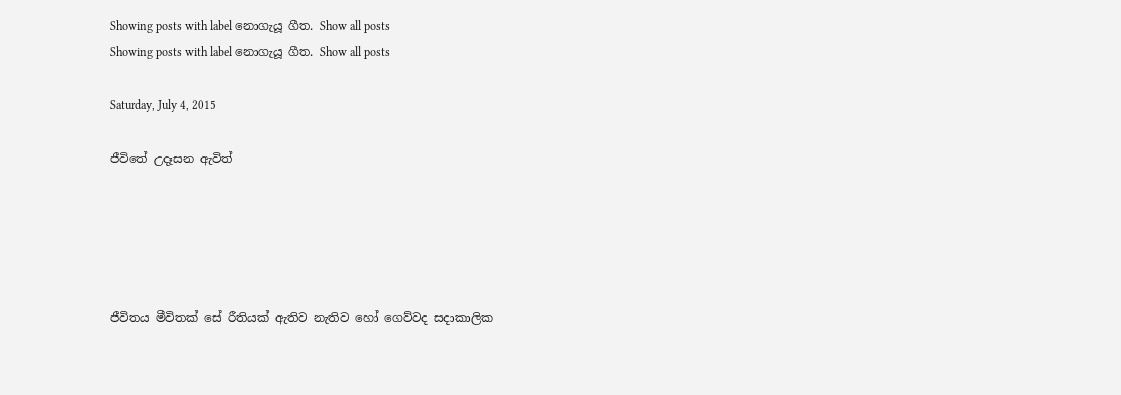Showing posts with label නොගැයූ ගීත. Show all posts
Showing posts with label නොගැයූ ගීත. Show all posts

Saturday, July 4, 2015

ජීවිතේ උදෑසන ඇවිත්





ජීවිතය මීවිතක් සේ රීතියක් ඇතිව නැතිව හෝ ගෙව්වද සදාකාලික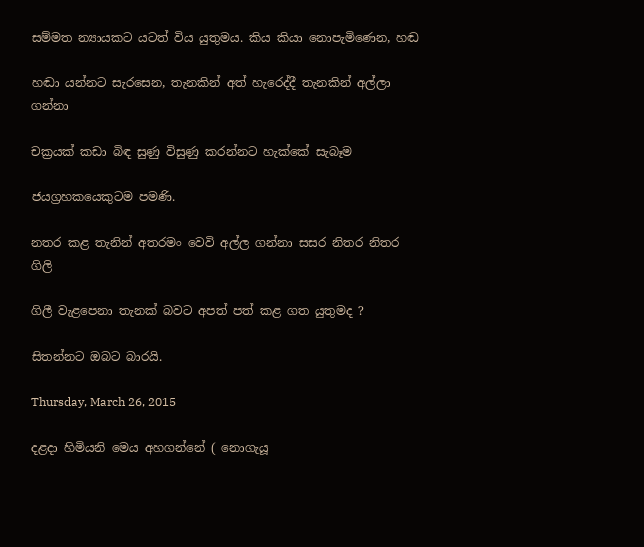සම්මත න්‍යායකට යටත් විය යුතුමය. කිය කියා නොපැමිණෙන, හඬ

හඬා යන්නට සැරසෙන, තැනකින් අත් හැරෙද්දී තැනකින් අල්ලා ගන්නා

චක්‍රයක් කඩා බිඳ සුණු විසුණු කරන්නට හැක්කේ සැබෑම

ජයග්‍රහකයෙකුටම පමණි.

නතර කළ තැනින් අතරමං වෙවි අල්ල ගන්නා සසර නිතර නිතර ගිලි

ගිලී වැළපෙනා තැනක් බවට අපත් පත් කළ ගත යුතුමද ?

සිතන්නට ඔබට බාරයි.

Thursday, March 26, 2015

දළදා හිමියනි මෙය අහගන්නේ ( නොගැයූ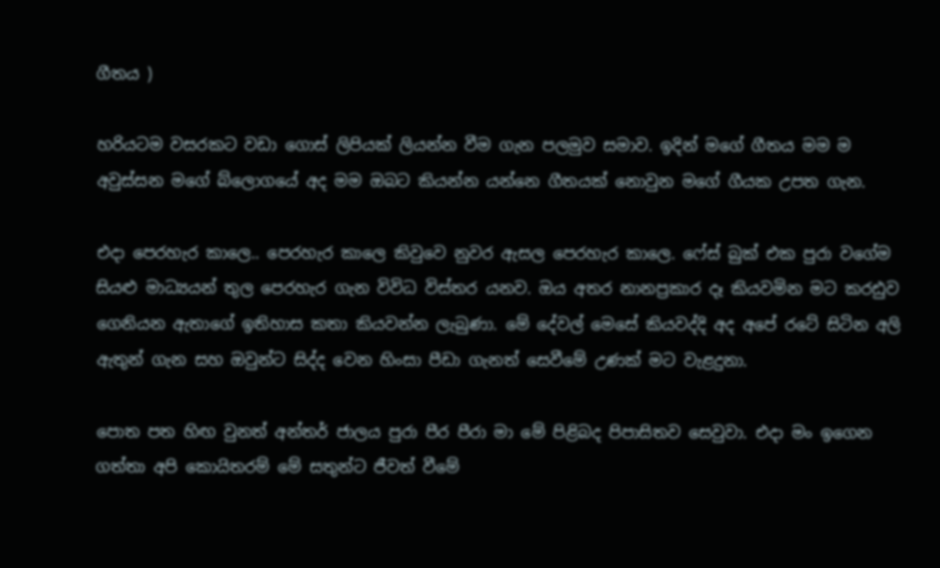ගීතය )

හරියටම වසරකට වඩා ගොස් ලිපියක් ලියන්න වීම ගැන පලමුව සමාව. ඉදින් මගේ ගීතය මම ම අවුස්සන මගේ බ්ලොගයේ අද මම ඔබට කියන්න යන්නෙ ගීතයක් නොවුන මගේ ගීයක උපත ගැන.

එදා පෙරහැර කාලෙ.. පෙරහැර කාලෙ කිවුවෙ නුවර ඇසල පෙරහැර කාලෙ. ෆේස් බුක් එක පුරා වගේම සියළු මාධ්‍යයන් තුල පෙරහැර ගැන විවිධ විස්තර යනව. ඔය අතර නානප්‍රකාර දෑ කියවමින මට කරඪුව ගෙනියන ඇතාගේ ඉතිහාස කතා කියවන්න ලැබුණා. මේ දේවල් මෙසේ කියවද්දි අද අපේ රටේ සිටින අලි ඇතුන් ගැන සහ ඔවුන්ට සිද්ද වෙන හිංසා පීඩා ගැනත් සෙවීමේ උණක් මට වැළදුනා.

පොත පත හිඟ වුනත් අන්තර් ජාලය පුරා පීර පීරා මා මේ පිළිබද පිපාසිතව සෙවුවා. එදා මං ඉගෙන ගත්තා අපි කොයිතරම් මේ සතුන්ට ජීවත් වීමේ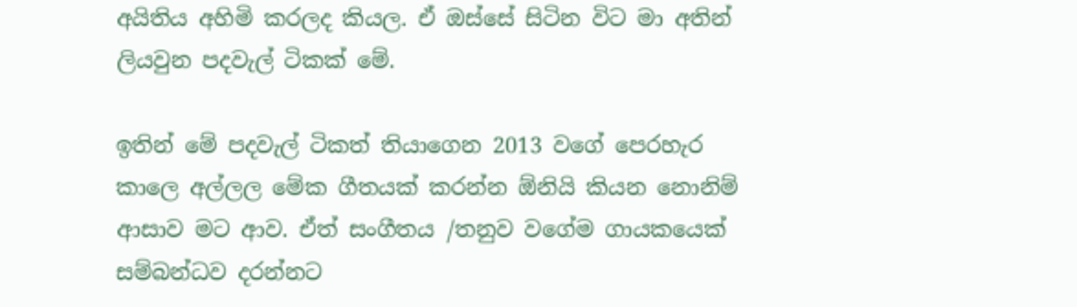අයිතිය අහිමි කරලද කියල. ඒ ඔස්සේ සිටින විට මා අතින් ලියවුන පදවැල් ටිකක් මේ.

ඉතින් මේ පදවැල් ටිකත් තියාගෙන 2013 වගේ පෙරහැර කාලෙ අල්ලල මේක ගීතයක් කරන්න ඕනියි කියන නොනිම් ආසාව මට ආව. ඒත් සංගීතය /තනුව වගේම ගායකයෙක් සම්බන්ධව දරන්නට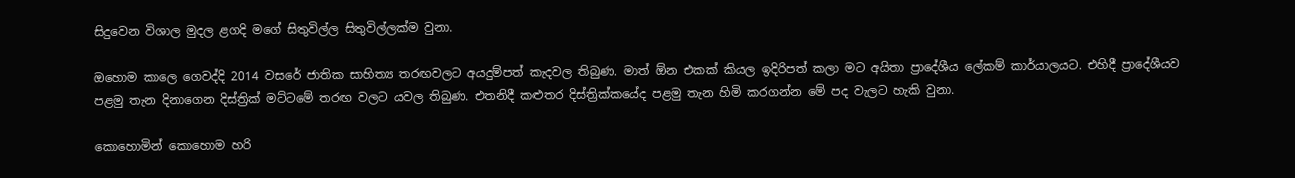සිදුවෙන විශාල මුදල ළගදි මගේ සිතුවිල්ල සිතුවිල්ලක්ම වුනා.

ඔහොම කාලෙ ගෙවද්දි 2014 වසරේ ජාතික සාහිත්‍ය තරඟවලට අයදුම්පත් කැදවල තිබුණ. මාත් ඕන එකක් කියල ඉදිරිපත් කලා මට අයිතා ප්‍රාදේශීය ලේකම් කාර්යාලයට. එහිදී ප්‍රාදේශීයව පළමු තැන දිනාගෙන දිස්ත්‍රික් මට්ටමේ තරඟ වලට යවල තිබුණ. එතනිදී කළුතර දිස්ත්‍රික්කයේද පළමු තැන හිමි කරගන්න මේ පද වැලට හැකි වුනා.

කොහොමින් කොහොම හරි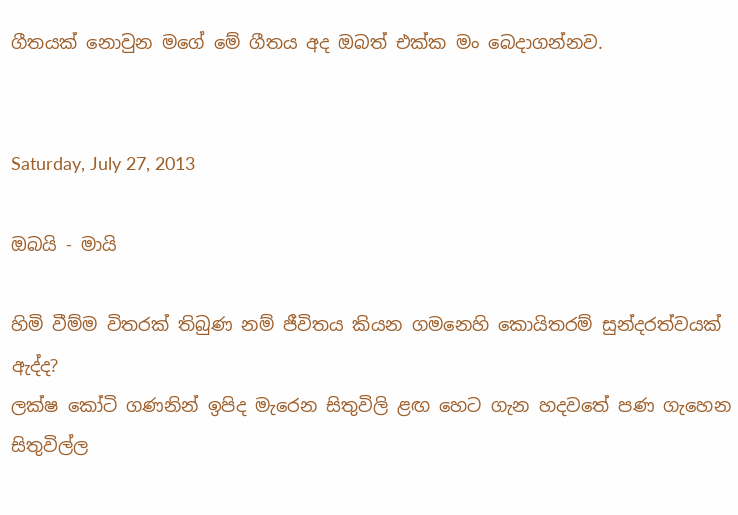ගීතයක් නොවුන මගේ මේ ගීතය අද ඔබත් එක්ක මං බෙදාගන්නව.


Saturday, July 27, 2013

ඔබයි - මායි

හිමි වීම්ම විතරක් තිබුණ නම් ජීවිතය කියන ගමනෙහි කොයිතරම් සුන්දරත්වයක් ඇද්ද?
ලක්ෂ කෝටි ගණනින් ඉපිද මැරෙන සිතුවිලි ළඟ හෙට ගැන හදවතේ පණ ගැහෙන සිතුවිල්ල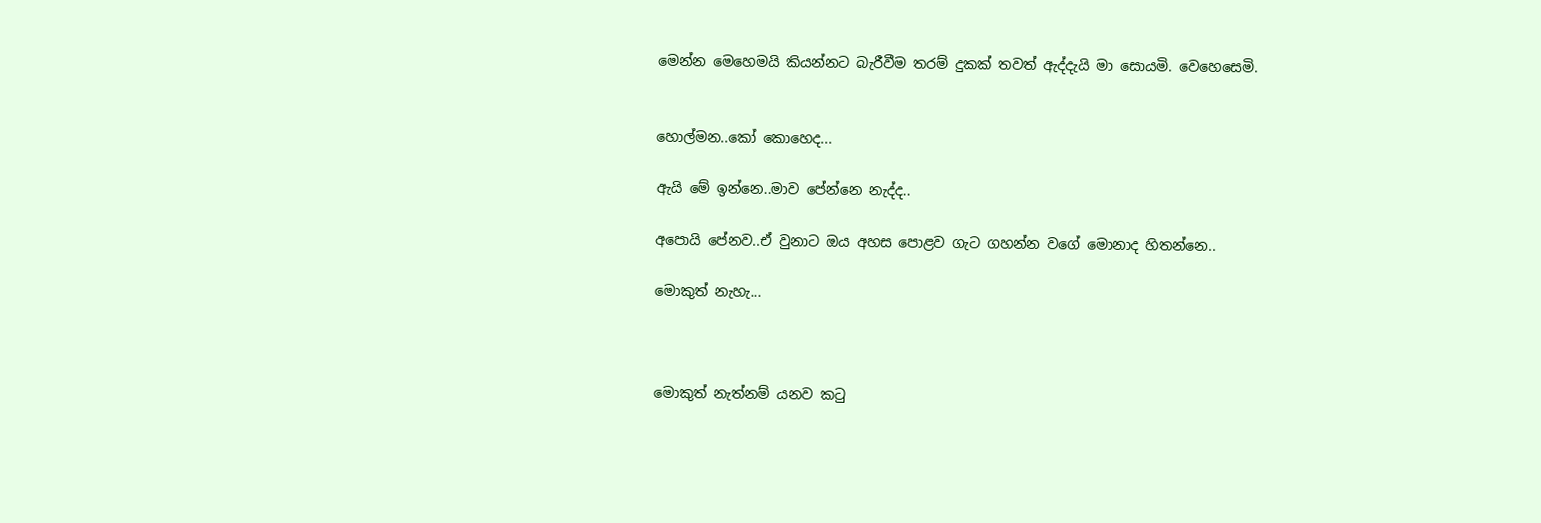මෙන්න මෙහෙමයි කියන්නට බැරීවීම තරම් දුකක් තවත් ඇද්දැයි මා සොයමි. වෙහෙසෙමි.


හොල්මන..කෝ කොහෙද...

ඇයි මේ ඉන්නෙ..මාව පේන්නෙ නැද්ද..

අපොයි පේනව..ඒ වුනාට ඔය අහස පොළව ගැට ගහන්න වගේ මොනාද හිතන්නෙ..

මොකුත් නැහැ...



මොකුත් නැත්නම් යනව කටු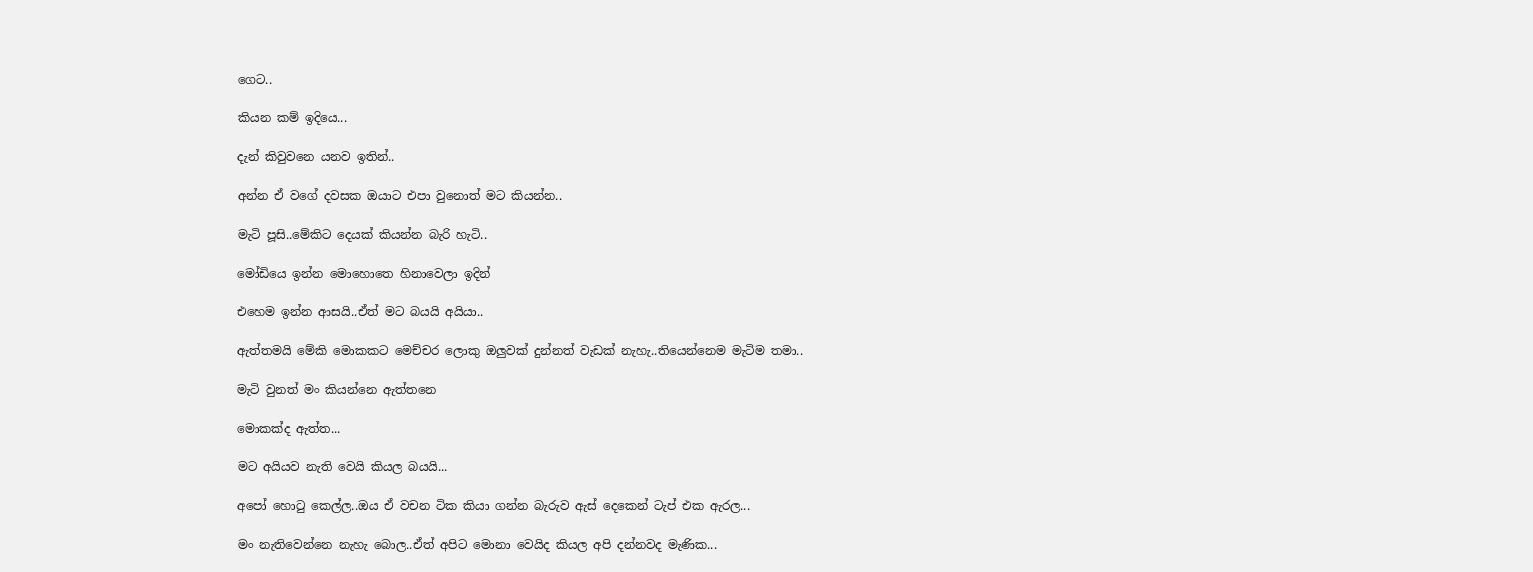ගෙට..

කියන කම් ඉදියෙ...

දැන් කිවුවනෙ යනව ඉතින්..

අන්න ඒ වගේ දවසක ඔයාට එපා වුනොත් මට කියන්න..

මැටි පූසි..මේකිට දෙයක් කියන්න බැරි හැටි..

මෝඩියෙ ඉන්න මොහොතෙ හිනාවෙලා ඉදින්

එහෙම ඉන්න ආසයි..ඒත් මට බයයි අයියා..

ඇත්තමයි මේකි මොකකට මෙච්චර ලොකු ඔලුවක් දුන්නත් වැඩක් නැහැ..තියෙන්නෙම මැටිම තමා..

මැටි වුනත් මං කියන්නෙ ඇත්තනෙ

මොකක්ද ඇත්ත...

මට අයියව නැති වෙයි කියල බයයි...

අපෝ හොටු කෙල්ල..ඔය ඒ වචන ටික කියා ගන්න බැරුව ඇස් දෙකෙන් ටැප් එක ඇරල...

මං නැතිවෙන්නෙ නැහැ බොල..ඒත් අපිට මොනා වෙයිද කියල අපි දන්නවද මැණික...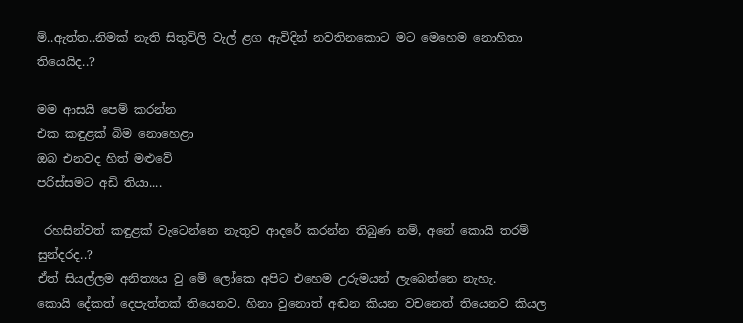ම්..ඇත්ත..නිමක් නැති සිතුවිලි වැල් ළග ඇවිදින් නවතිනකොට මට මෙහෙම නොහිතා තියෙයිද..?

මම ආසයි පෙම් කරන්න
එක කඳුළක් බිම නොහෙළා
ඔබ එනවද හිත් මළුවේ
පරිස්සමට අඩි තියා....

 රහසින්වත් කඳුළක් වැටෙන්නෙ නැතුව ආදරේ කරන්න තිබුණ නම්, අනේ කොයි තරම් සුන්දරද..?
ඒත් සියල්ලම අනිත්‍යය වු මේ ලෝකෙ අපිට එහෙම උරුමයන් ලැබෙන්නෙ නැහැ.
කොයි දේකත් දෙපැත්තක් තියෙනව. හිනා වුනොත් අඬන කියන වචනෙත් තියෙනව කියල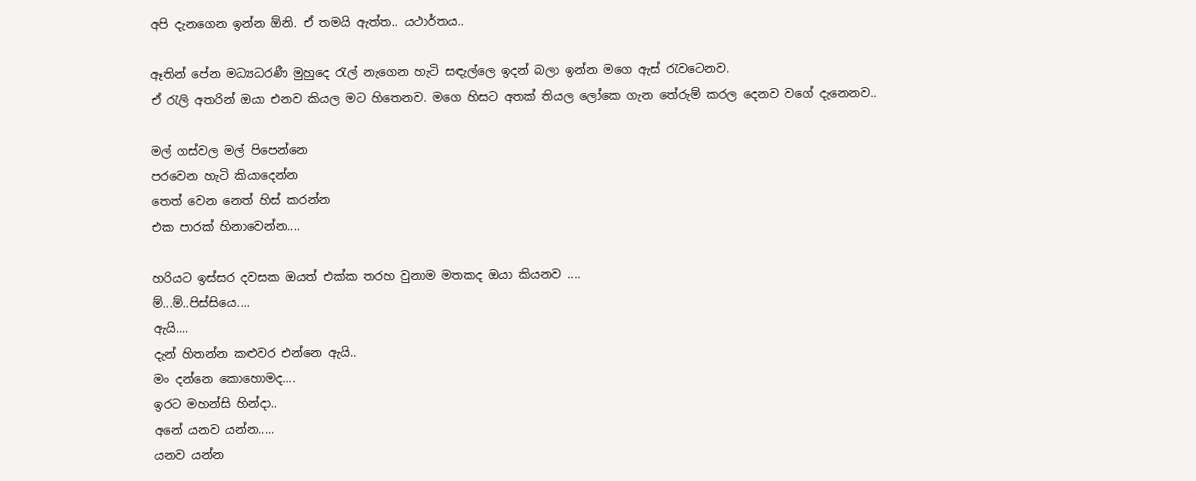අපි දැනගෙන ඉන්න ඕනි. ඒ තමයි ඇත්ත.. යථාර්තය..

ඈතින් පේන මධ්‍යධරණී මුහුදෙ රැල් නැගෙන හැටි සඳැල්ලෙ ඉදන් බලා ඉන්න මගෙ ඇස් රැවටෙනව.
ඒ රැලි අතරින් ඔයා එනව කියල මට හිතෙනව. මගෙ හිසට අතක් තියල ලෝකෙ ගැන තේරුම් කරල දෙනව වගේ දැනෙනව..

මල් ගස්වල මල් පිපෙන්නෙ
පරවෙන හැටි කියාදෙන්න
තෙත් වෙන නෙත් හිස් කරන්න
එක පාරක් හිනාවෙන්න....

හරියට ඉස්සර දවසක ඔයත් එක්ක තරහ වුනාම මතකද ඔයා කියනව ....
ම්...ම්..පිස්සියෙ....
ඇයි....
දැන් හිතන්න කළුවර එන්නෙ ඇයි..
මං දන්නෙ කොහොමද....
ඉරට මහන්සි හින්දා..
අනේ යනව යන්න.....
යනව යන්න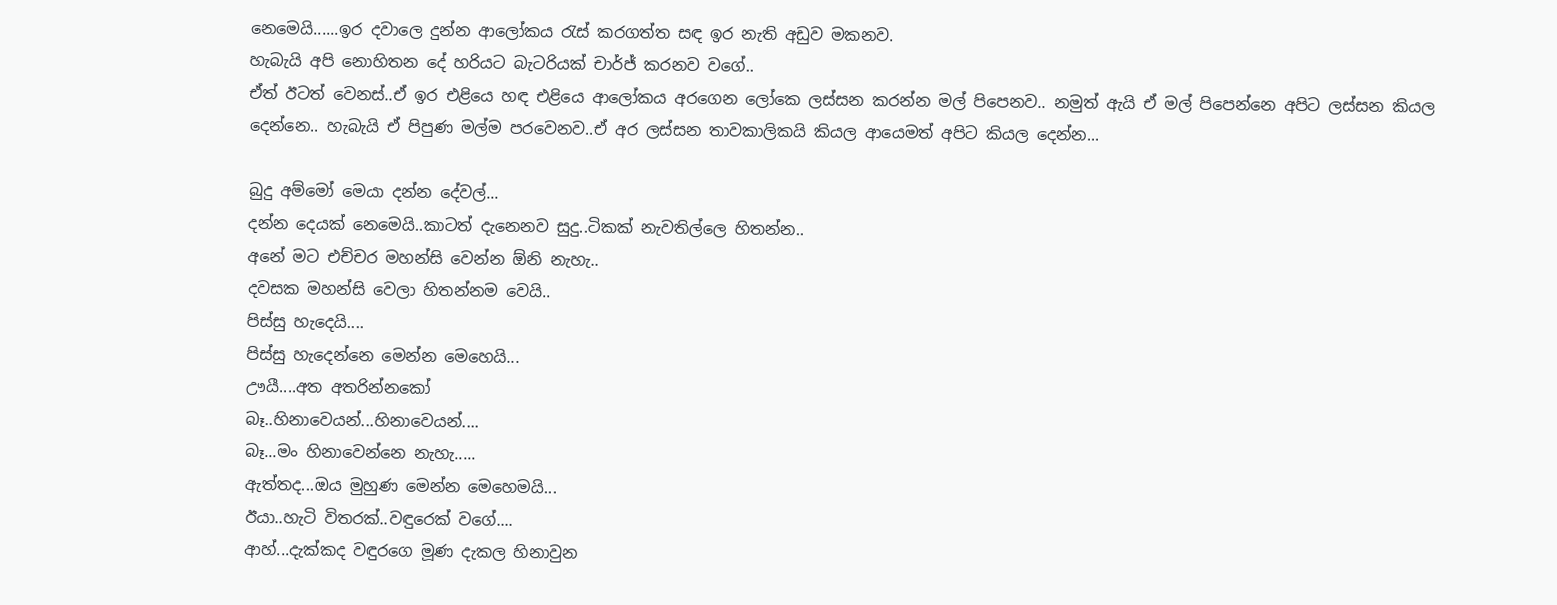නෙමෙයි......ඉර දවාලෙ දුන්න ආලෝකය රැස් කරගත්ත සඳ ඉර නැති අඩුව මකනව.
හැබැයි අපි නොහිතන දේ හරියට බැටරියක් චාර්ජ් කරනව වගේ..
ඒත් ඊටත් වෙනස්..ඒ ඉර එළියෙ හඳ එළියෙ ආලෝකය අරගෙන ලෝකෙ ලස්සන කරන්න මල් පිපෙනව.. නමුත් ඇයි ඒ මල් පිපෙන්නෙ අපිට ලස්සන කියල දෙන්නෙ.. හැබැයි ඒ පිපුණ මල්ම පරවෙනව..ඒ අර ලස්සන තාවකාලිකයි කියල ආයෙමත් අපිට කියල දෙන්න...

බුදු අම්මෝ මෙයා දන්න දේවල්...
දන්න දෙයක් නෙමෙයි..කාටත් දැනෙනව සුදු..ටිකක් නැවතිල්ලෙ හිතන්න..
අනේ මට එච්චර මහන්සි වෙන්න ඕනි නැහැ..
දවසක මහන්සි වෙලා හිතන්නම වෙයි..
පිස්සු හැදෙයි....
පිස්සු හැදෙන්නෙ මෙන්න මෙහෙයි...
ඌයී....අත අතරින්නකෝ
බෑ..හිනාවෙයන්...හිනාවෙයන්....
බෑ...මං හිනාවෙන්නෙ නැහැ.....
ඇත්තද...ඔය මුහුණ මෙන්න මෙහෙමයි...
ඊයා..හැටි විතරක්..වඳුරෙක් වගේ....
ආහ්...දැක්කද වඳුරගෙ මූණ දැකල හිනාවුන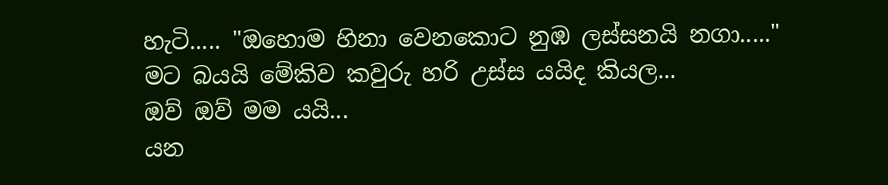හැටි..... "ඔහොම හිනා වෙනකොට නුඹ ලස්සනයි නගා....." මට බයයි මේකිව කවුරු හරි උස්ස යයිද කියල...
ඔව් ඔව් මම යයි...
යන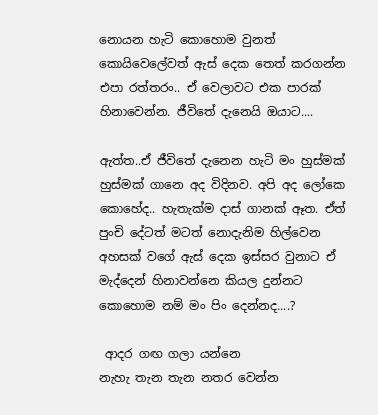නොයන හැටි කොහොම වුනත් කොයිවෙලේවත් ඇස් දෙක තෙත් කරගන්න එපා රත්තරං.. ඒ වෙලාවට එක පාරක් හිනාවෙන්න. ජීවිතේ දැනෙයි ඔයාට....

ඇත්ත..ඒ ජීවිතේ දැනෙන හැටි මං හුස්මක් හුස්මක් ගානෙ අද විදිනව. අපි අද ලෝකෙ කොහේද.. හැතැක්ම දාස් ගානක් ඈත. ඒත් පුංචි දේටත් මටත් නොදැනිම හිල්වෙන අහසක් වගේ ඇස් දෙක ඉස්සර වුනාට ඒ මැද්දෙන් හිනාවන්නෙ කියල දුන්නට කොහොම නම් මං පිං දෙන්නද....?

 ආදර ගඟ ගලා යන්නෙ
නැහැ තැන තැන නතර වෙන්න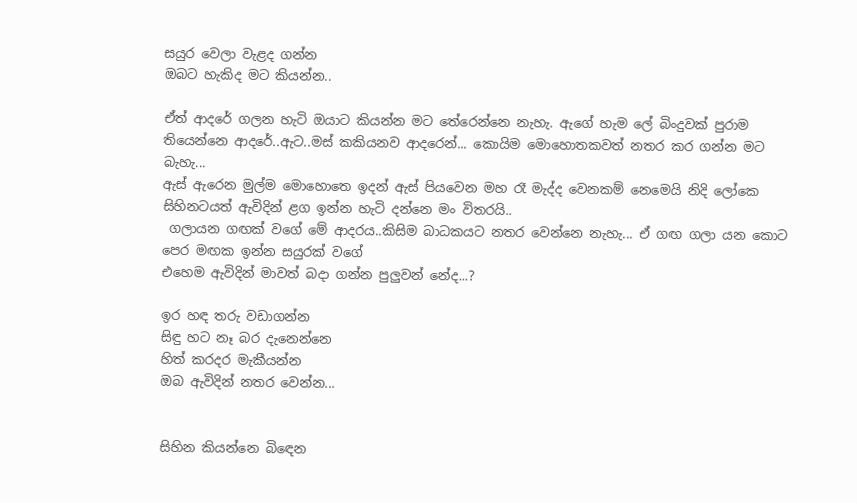සයුර වෙලා වැළද ගන්න
ඔබට හැකිද මට කියන්න..

ඒත් ආදරේ ගලන හැටි ඔයාට කියන්න මට තේරෙන්නෙ නැහැ. ඇගේ හැම ලේ බිංදුවක් පුරාම තියෙන්නෙ ආදරේ..ඇට..මස් කකියනව ආදරෙන්... කොයිම මොහොතකවත් නතර කර ගන්න මට බැහැ...
ඇස් ඇරෙන මුල්ම මොහොතෙ ඉදන් ඇස් පියවෙන මහ රෑ මැද්ද වෙනකම් නෙමෙයි නිදි ලෝකෙ සිහිනටයත් ඇවිදින් ළග ඉන්න හැටි දන්නෙ මං විතරයි..
 ගලායන ගඟක් වගේ මේ ආදරය..කිසිම බාධකයට නතර වෙන්නෙ නැහැ... ඒ ගඟ ගලා යන කොට පෙර මඟක ඉන්න සයුරක් වගේ
එහෙම ඇවිදින් මාවත් බදා ගන්න පුලුවන් නේද...?

ඉර හඳ තරු වඩාගන්න
සිඳු හට නෑ බර දැනෙන්නෙ
හිත් කරදර මැකීයන්න
ඔබ ඇවිදින් නතර වෙන්න...


සිහින කියන්නෙ බිඳෙන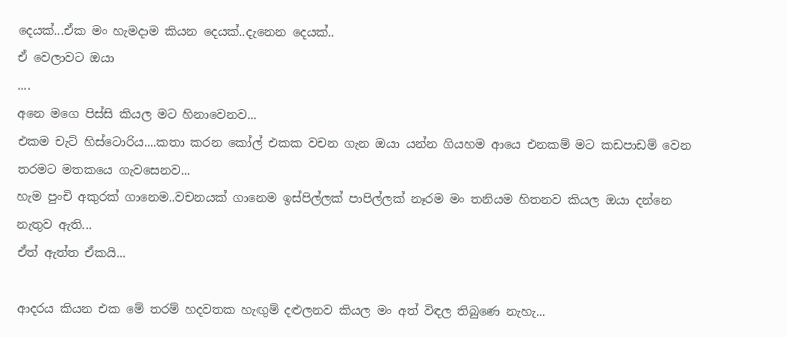දෙයක්...ඒක මං හැමදාම කියන දෙයක්..දැනෙන දෙයක්..
ඒ වෙලාවට ඔයා
....
අනෙ මගෙ පිස්සි කියල මට හිනාවෙනව...
එකම චැට් හිස්ටොරිය....කතා කරන කෝල් එකක වචන ගැන ඔයා යන්න ගියහම ආයෙ එනකම් මට කඩපාඩම් වෙන තරමට මතකයෙ ගැවසෙනව...
හැම පුංචි අකුරක් ගානෙම..වචනයක් ගානෙම ඉස්පිල්ලක් පාපිල්ලක් නෑරම මං තනියම හිතනව කියල ඔයා දන්නෙ නැතුව ඇති...
ඒත් ඇත්ත ඒකයි...

ආදරය කියන එක මේ තරම් හදවතක හැඟුම් දළුලනව කියල මං අත් විඳල තිබුණෙ නැහැ...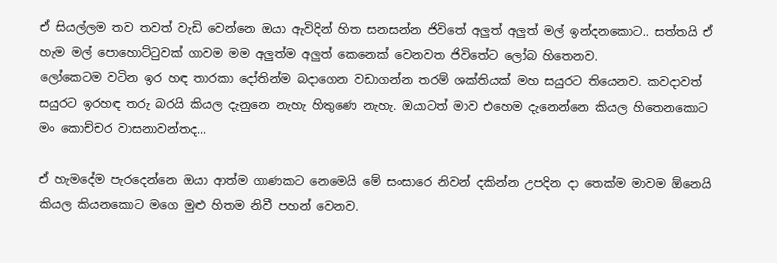ඒ සියල්ලම තව තවත් වැඩි වෙන්නෙ ඔයා ඇවිදින් හිත සනසන්න ජිවිතේ අලුත් අලුත් මල් ඉන්දනකොට.. සත්තයි ඒ හැම මල් පොහොට්ටුවක් ගාවම මම අලුත්ම අලුත් කෙනෙක් වෙනවත ජිවිතේට ලෝබ හිතෙනව.
ලෝකෙටම වටින ඉර හඳ තාරකා දෝතින්ම බදාගෙන වඩාගන්න තරම් ශක්තියක් මහ සයුරට තියෙනව. කවදාවත් සයුරට ඉරහඳ තරු බරයි කියල දැනුනෙ නැහැ හිතුණෙ නැහැ. ඔයාටත් මාව එහෙම දැනෙන්නෙ කියල හිතෙනකොට මං කොච්චර වාසනාවන්තද...

ඒ හැමදේම පැරදෙන්නෙ ඔයා ආත්ම ගාණකට නෙමෙයි මේ සංසාරෙ නිවන් දකින්න උපදින දා තෙක්ම මාවම ඕනෙයි කියල කියනකොට මගෙ මුළු හිතම නිවී පහන් වෙනව.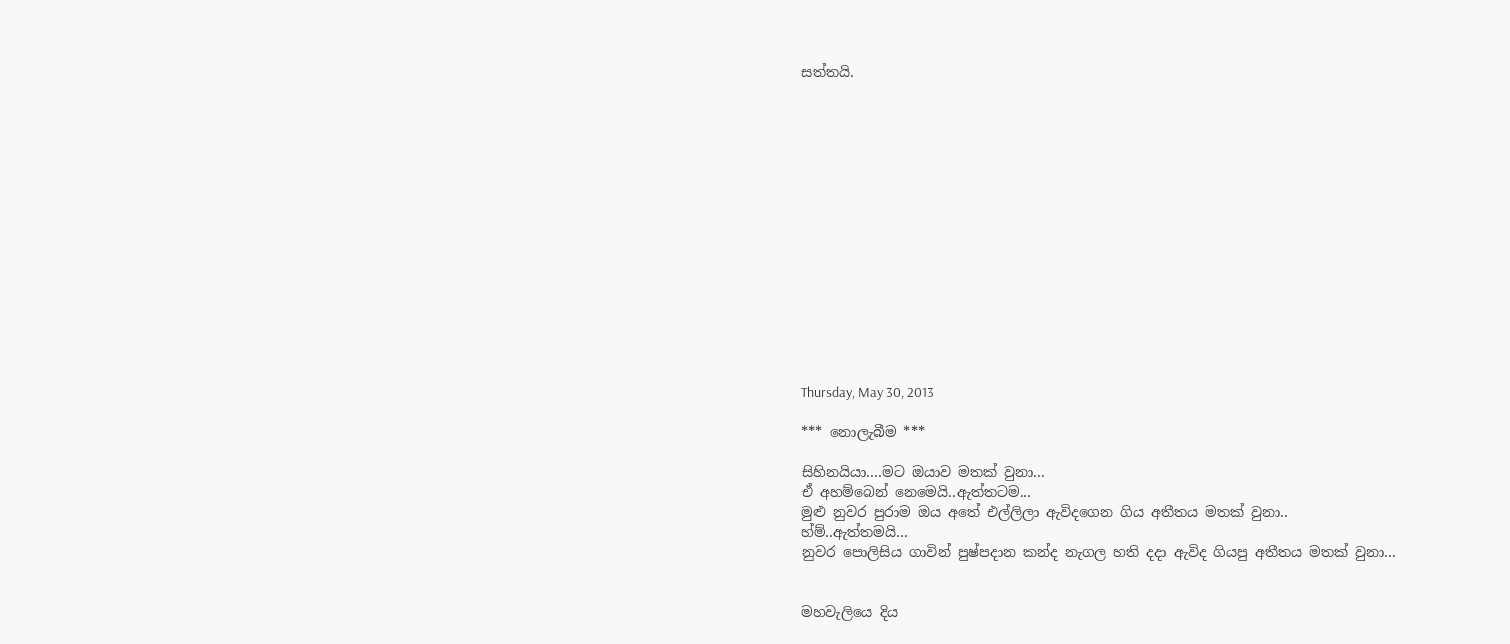සත්තයි.















Thursday, May 30, 2013

*** නොලැබීම ***

සිහිනයියා....මට ඔයාව මතක් වුනා...
ඒ අහම්බෙන් නෙමෙයි..ඇත්තටම...
මුළු නුවර පුරාම ඔය අතේ එල්ලිලා ඇවිදගෙන ගිය අතීතය මතක් වුනා..
හ්ම්..ඇත්තමයි...
නුවර පොලිසිය ගාවින් පුෂ්පදාන කන්ද නැගල හති දදා ඇවිද ගියපු අතීතය මතක් වුනා...


මහවැලියෙ දිය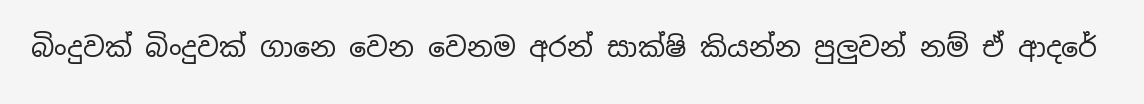බිංදුවක් බිංදුවක් ගානෙ වෙන වෙනම අරන් සාක්ෂි කියන්න පුලුවන් නම් ඒ ආදරේ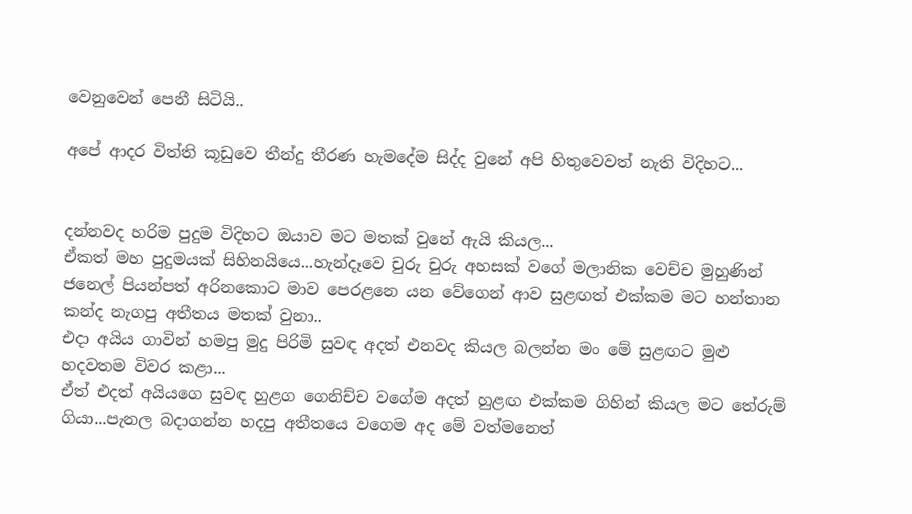වෙනුවෙන් පෙනී සිටියි..

අපේ ආදර විත්ති කූඩුවෙ තීන්දු තීරණ හැමදේම සිද්ද වුනේ අපි හිතුවෙවත් නැති විදිහට...


දන්නවද හරිම පුදුම විදිහට ඔයාව මට මතක් වුනේ ඇයි කියල...
ඒකත් මහ පුදුමයක් සිහිනයියෙ...හැන්දෑවෙ චුරු චුරු අහසක් වගේ මලානික වෙච්ච මුහුණින් ජනෙල් පියන්පත් අරිනකොට මාව පෙරළනෙ යන වේගෙන් ආව සුළඟත් එක්කම මට හන්තාන කන්ද නැගපු අතීතය මතක් වුනා..
එදා අයිය ගාවින් හමපු මුදු පිරිමි සුවඳ අදත් එනවද කියල බලන්න මං මේ සුළඟට මුළු හදවතම විවර කළා...
ඒත් එදත් අයියගෙ සුවඳ හුළග ගෙනිච්ච වගේම අදත් හුළඟ එක්කම ගිහින් කියල මට තේරුම් ගියා...පැනල බදාගන්න හදපු අතීතයෙ වගෙම අද මේ වත්මනෙත්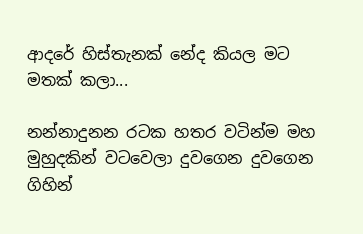ආදරේ හිස්තැනක් නේද කියල මට මතක් කලා...

නන්නාදුනන රටක හතර වටින්ම මහ මුහුදකින් වටවෙලා දුවගෙන දුවගෙන ගිහින්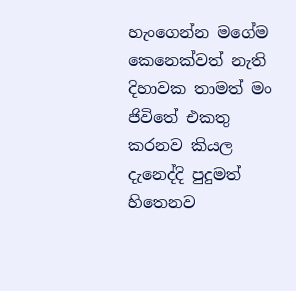හැංගෙන්න මගේම කෙනෙක්වත් නැති දිහාවක තාමත් මං ජිවිතේ එකතු කරනව කියල දැනෙද්දි පුදුමත් හිතෙනව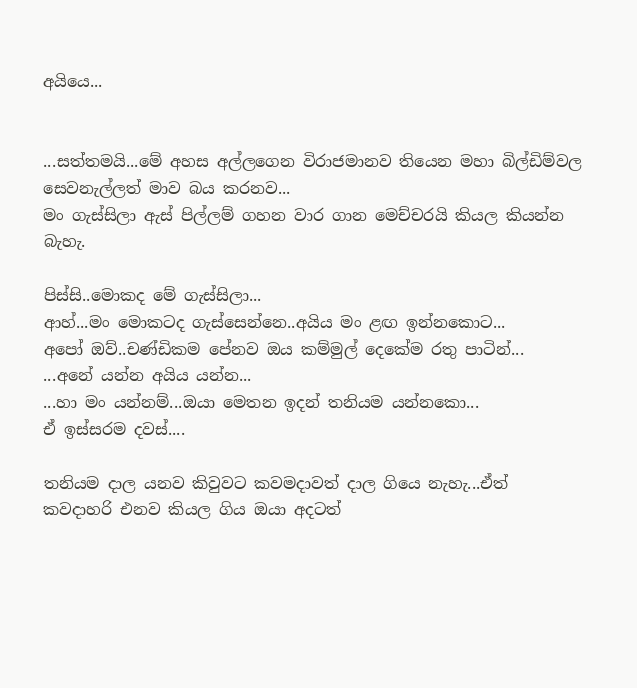අයියෙ...


...සත්තමයි...මේ අහස අල්ලගෙන විරාජමානව තියෙන මහා බිල්ඩිම්වල සෙවනැල්ලත් මාව බය කරනව...
මං ගැස්සිලා ඇස් පිල්ලම් ගහන වාර ගාන මෙච්චරයි කියල කියන්න බැහැ.

පිස්සි..මොකද මේ ගැස්සිලා...
ආහ්...මං මොකටද ගැස්සෙන්නෙ..අයිය මං ළඟ ඉන්නකොට...
අපෝ ඔව්..චණ්ඩිකම පේනව ඔය කම්මුල් දෙකේම රතු පාටින්...
...අනේ යන්න අයිය යන්න...
...හා මං යන්නම්...ඔයා මෙතන ඉදන් තනියම යන්නකො...
ඒ ඉස්සරම දවස්....

තනියම දාල යනව කිවුවට කවමදාවත් දාල ගියෙ නැහැ...ඒත් කවදාහරි එනව කියල ගිය ඔයා අදටත්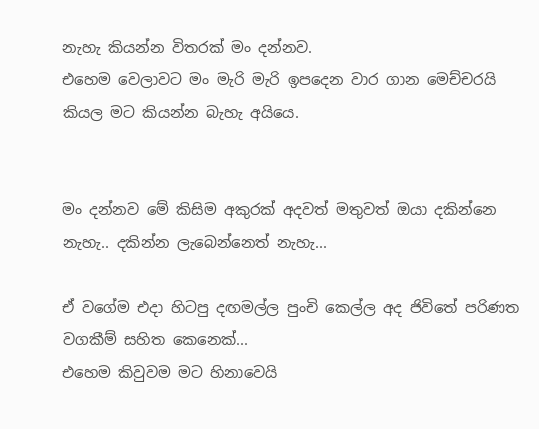නැහැ කියන්න විතරක් මං දන්නව.
එහෙම වෙලාවට මං මැරි මැරි ඉපදෙන වාර ගාන මෙච්චරයි කියල මට කියන්න බැහැ අයියෙ.


මං දන්නව මේ කිසිම අකුරක් අදවත් මතුවත් ඔයා දකින්නෙ නැහැ.. දකින්න ලැබෙන්නෙත් නැහැ...

ඒ වගේම එදා හිටපු දඟමල්ල පුංචි කෙල්ල අද ජිවිතේ පරිණත වගකීම් සහිත කෙනෙක්...
එහෙම කිවුවම මට හිනාවෙයි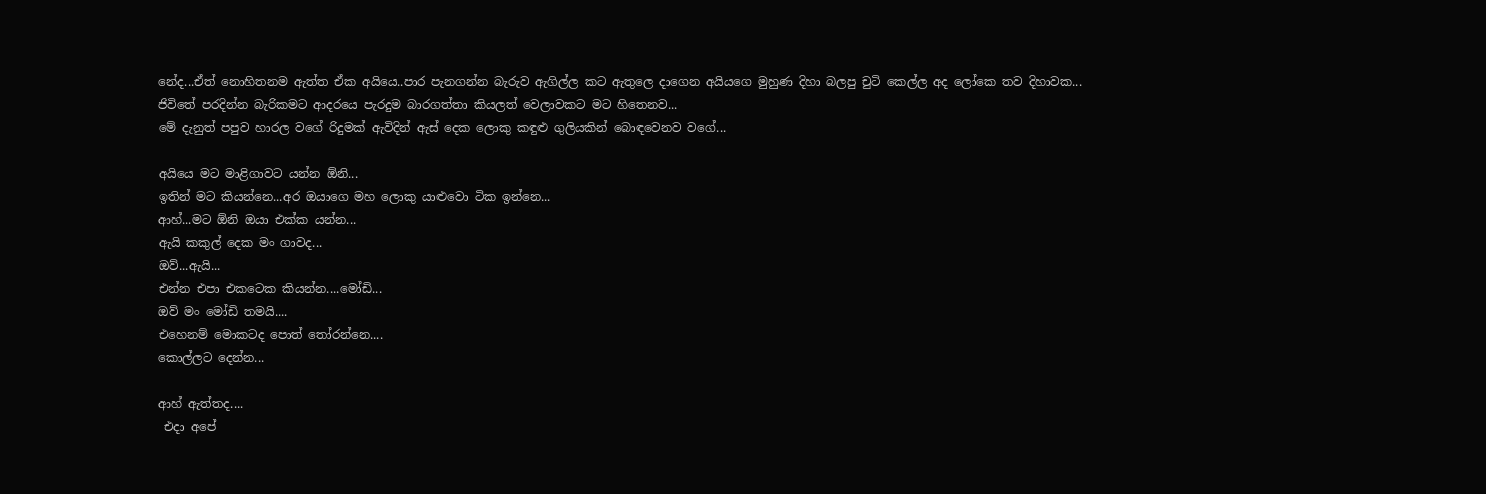නේද...ඒත් නොහිතනම ඇත්ත ඒක අයියෙ..පාර පැනගන්න බැරුව ඇගිල්ල කට ඇතුලෙ දාගෙන අයියගෙ මුහුණ දිහා බලපු චුටි කෙල්ල අද ලෝකෙ තව දිහාවක...
ජිවිතේ පරදින්න බැරිකමට ආදරයෙ පැරදුම බාරගත්තා කියලත් වෙලාවකට මට හිතෙනව...
මේ දැනුත් පපුව හාරල වගේ රිදුමක් ඇවිදින් ඇස් දෙක ලොකු කඳුළු ගුලියකින් බොඳවෙනව වගේ...

අයියෙ මට මාළිගාවට යන්න ඕනි...
ඉතින් මට කියන්නෙ...අර ඔයාගෙ මහ ලොකු යාළුවො ටික ඉන්නෙ...
ආහ්...මට ඕනි ඔයා එක්ක යන්න...
ඇයි කකුල් දෙක මං ගාවද...
ඔව්...ඇයි...
එන්න එපා එකටෙක කියන්න....මෝඩි...
ඔව් මං මෝඩි තමයි....
එහෙනම් මොකටද පොත් තෝරන්නෙ....
කොල්ලට දෙන්න...

ආහ් ඇත්තද....
 එදා අපේ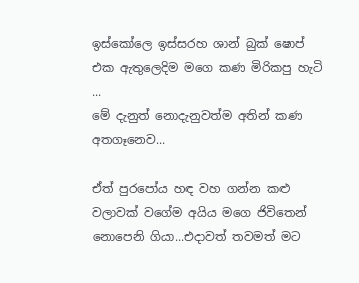ඉස්කෝලෙ ඉස්සරහ ශාන් බුක් ෂොප් එක ඇතුලෙදිම මගෙ කණ මිරිකපු හැටි ...
මේ දැනුත් නොදැනුවත්ම අතින් කණ අතගෑනෙව...

ඒත් පුරපෝය හඳ වහ ගන්න කළු වලාවක් වගේම අයිය මගෙ ජිවිතෙන් නොපෙනි ගියා...එදාවත් තවමත් මට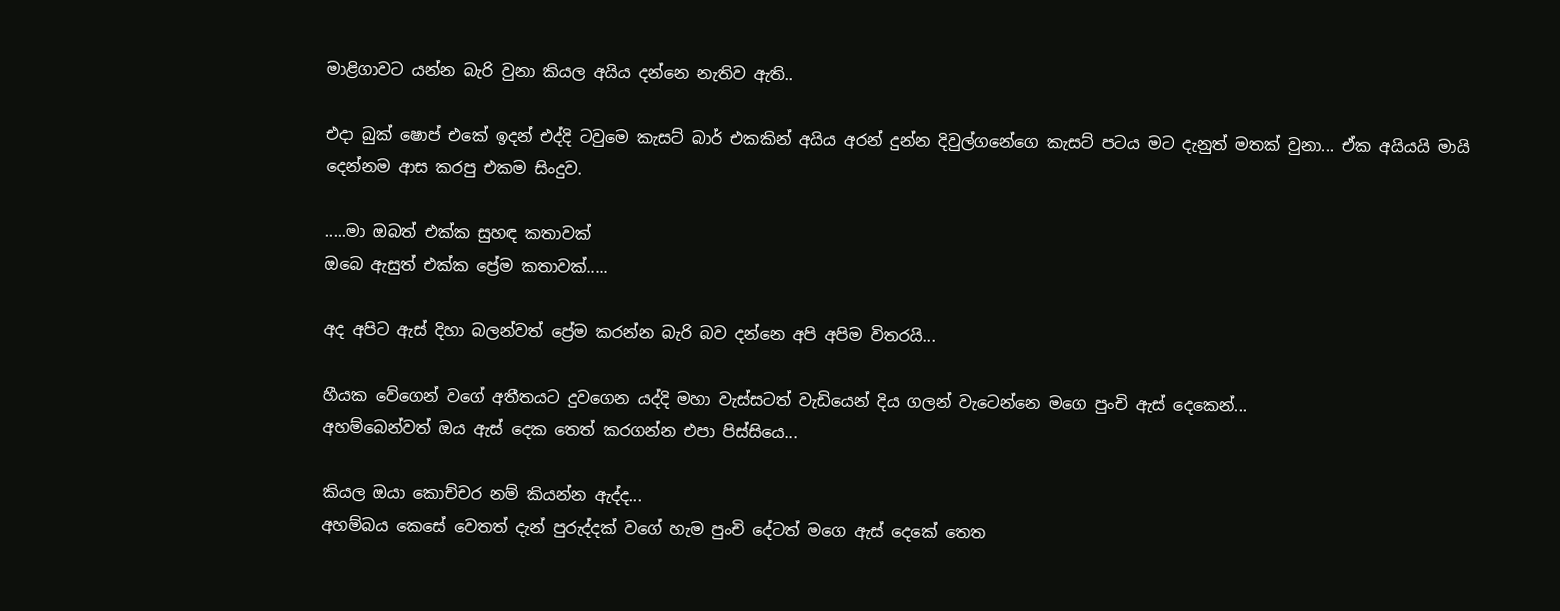මාළිගාවට යන්න බැරි වුනා කියල අයිය දන්නෙ නැතිව ඇති..

එදා බුක් ෂොප් එකේ ඉදන් එද්දි ටවුමෙ කැසට් බාර් එකකින් අයිය අරන් දුන්න දිවුල්ගනේගෙ කැසට් පටය මට දැනුත් මතක් වුනා... ඒක අයියයි මායි දෙන්නම ආස කරපු එකම සිංදුව.

.....මා ඔබත් එක්ක සුහඳ කතාවක්
ඔබෙ ඇසුත් එක්ක ප්‍රේම කතාවක්.....

අද අපිට ඇස් දිහා බලන්වත් ප්‍රේම කරන්න බැරි බව දන්නෙ අපි අපිම විතරයි...

හීයක වේගෙන් වගේ අතීතයට දුවගෙන යද්දි මහා වැස්සටත් වැඩියෙන් දිය ගලන් වැටෙන්නෙ මගෙ පුංචි ඇස් දෙකෙන්...
අහම්බෙන්වත් ඔය ඇස් දෙක තෙත් කරගන්න එපා පිස්සියෙ...

කියල ඔයා කොච්චර නම් කියන්න ඇද්ද...
අහම්බය කෙසේ වෙතත් දැන් පුරුද්දක් වගේ හැම පුංචි දේටත් මගෙ ඇස් දෙකේ තෙත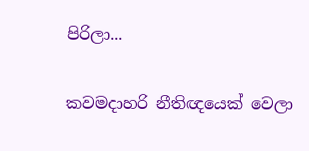පිරිලා...

කවමදාහරි නීතිඥයෙක් වෙලා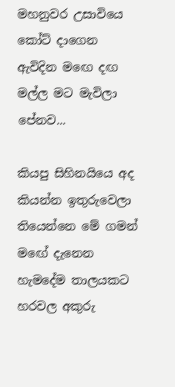මහනුවර උසාවියෙ කෝට් දාගෙන ඇවිදින මඟෙ දඟ මල්ල මට මැවිලා පේනව...

කියපු සිහිනයියෙ අද කියන්න ඉතුරුවෙලා තියෙන්නෙ මේ ගමන් මඟේ දැනෙන හැමදේම තාලයකට හරවල අකුරු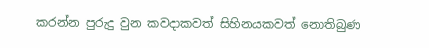කරන්න පුරුදු වුන කවදාකවත් සිහිනයකවත් නොතිබුණ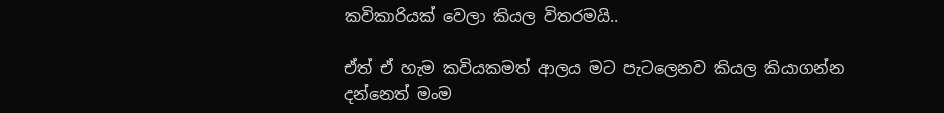කවිකාරියක් වෙලා කියල විතරමයි..

ඒත් ඒ හැම කවියකමත් ආලය මට පැටලෙනව කියල කියාගන්න දන්නෙත් මංම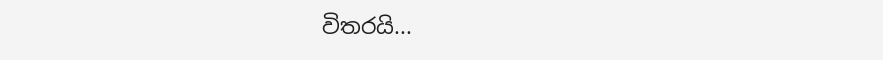විතරයි...